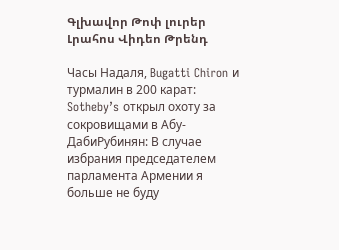Գլխավոր Թոփ լուրեր Լրահոս Վիդեո Թրենդ

Часы Надаля, Bugatti Chiron и турмалин в 200 карат: Sotheby’s открыл охоту за сокровищами в Абу-ДабиРубинян: В случае избрания председателем парламента Армении я больше не буду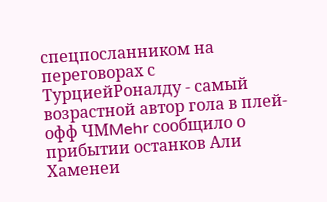спецпосланником на переговорах с ТурциейРоналду - самый возрастной автор гола в плей-офф ЧМMehr сообщило о прибытии останков Али Хаменеи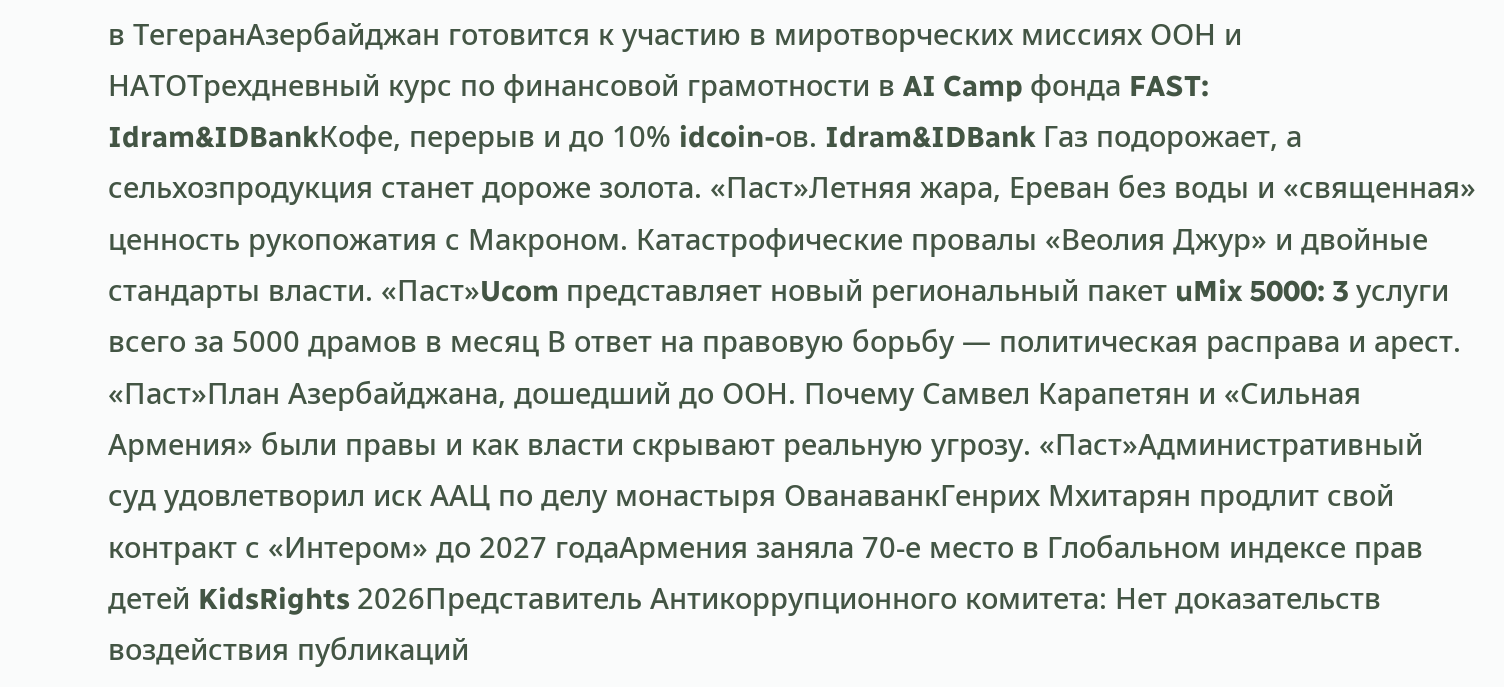в ТегеранАзербайджан готовится к участию в миротворческих миссиях ООН и НАТОТрехдневный курс по финансовой грамотности в AI Camp фонда FAST: Idram&IDBankКофе, перерыв и до 10% idcoin-ов. Idram&IDBank Газ подорожает, а сельхозпродукция станет дороже золота. «Паст»Летняя жара, Ереван без воды и «священная» ценность рукопожатия с Макроном. Катастрофические провалы «Веолия Джур» и двойные стандарты власти. «Паст»Ucom представляет новый региональный пакет uMix 5000: 3 услуги всего за 5000 драмов в месяц В ответ на правовую борьбу — политическая расправа и арест. «Паст»План Азербайджана, дошедший до ООН. Почему Самвел Карапетян и «Сильная Армения» были правы и как власти скрывают реальную угрозу. «Паст»Административный суд удовлетворил иск ААЦ по делу монастыря ОванаванкГенрих Мхитарян продлит свой контракт с «Интером» до 2027 годаАрмения заняла 70-е место в Глобальном индексе прав детей KidsRights 2026Представитель Антикоррупционного комитета: Нет доказательств воздействия публикаций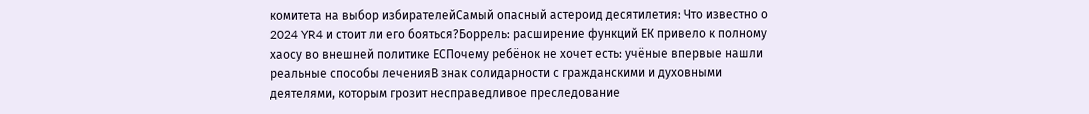комитета на выбор избирателейСамый опасный астероид десятилетия: Что известно о 2024 YR4 и стоит ли его бояться?Боррель: расширение функций ЕК привело к полному хаосу во внешней политике ЕСПочему ребёнок не хочет есть: учёные впервые нашли реальные способы леченияВ знак солидарности с гражданскими и духовными деятелями, которым грозит несправедливое преследование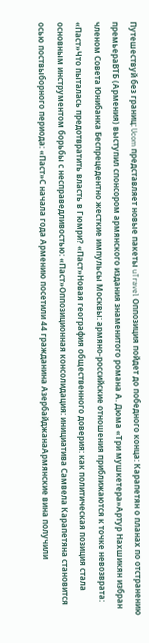Путешествуй без границ: Ucom представляет новые пакеты uTravel Оппозиция пойдет до победного конца: Карапетян о планах по отстранению премьераВТБ (Армения) выступил спонсором армянского издания знаменитого романа А. Дюма «Три мушкетера»Артур Нахшикян избран членом Совета Юнибанка Беспрецедентно жесткие импульсы Москвы: армяно-российские отношения приближаются к точке невозврата: «Паст»Что пыталась предотвратить власть в Гюмри? «Паст»Новая география общественного доверия: как политическая позиция стала основным инструментом борьбы с несправедливостью: «Паст»Оппозиционная консолидация: инициатива Самвела Карапетяна становится осью поствыборного периода: «Паст»С начала года Армению посетили 44 гражданина АзербайджанаАрмянские вина получили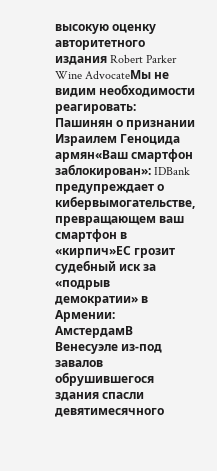высокую оценку авторитетного издания Robert Parker Wine AdvocateМы не видим необходимости реагировать: Пашинян о признании Израилем Геноцида армян«Ваш смартфон заблокирован»: IDBank предупреждает о кибервымогательстве, превращающем ваш смартфон в «кирпич»ЕС грозит судебный иск за «подрыв демократии» в Армении: АмстердамВ Венесуэле из-под завалов обрушившегося здания спасли девятимесячного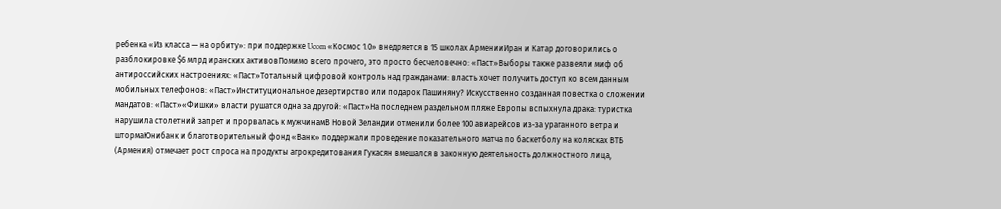ребенка «Из класса — на орбиту»: при поддержке Ucom «Космос 1.0» внедряется в 15 школах АрменииИран и Катар договорились о разблокировке $6 млрд иранских активовПомимо всего прочего, это просто бесчеловечно: «Паст»Выборы также развеяли миф об антироссийских настроениях: «Паст»Тотальный цифровой контроль над гражданами: власть хочет получить доступ ко всем данным мобильных телефонов: «Паст»Институциональное дезертирство или подарок Пашиняну? Искусственно созданная повестка о сложении мандатов: «Паст»«Фишки» власти рушатся одна за другой: «Паст»На последнем раздельном пляже Европы вспыхнула драка: туристка нарушила столетний запрет и прорвалась к мужчинамВ Новой Зеландии отменили более 100 авиарейсов из-за ураганного ветра и штормаЮнибанк и благотворительный фонд «Ванк» поддержали проведение показательного матча по баскетболу на колясках ВТБ (Армения) отмечает рост спроса на продукты агрокредитования Гукасян вмешался в законную деятельность должностного лица,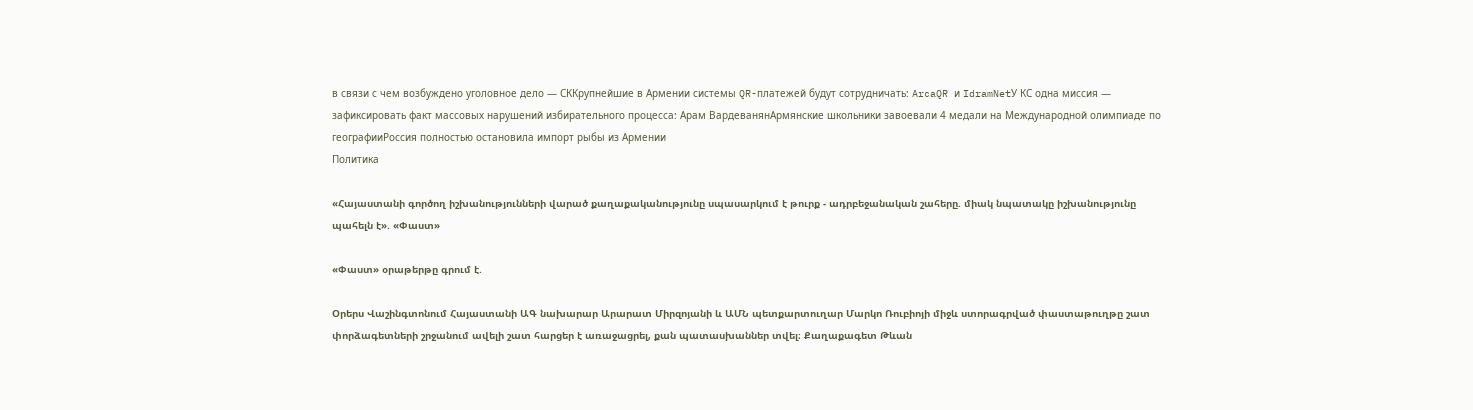в связи с чем возбуждено уголовное дело — СККрупнейшие в Армении системы QR-платежей будут сотрудничать: ArcaQR и IdramNetУ КС одна миссия — зафиксировать факт массовых нарушений избирательного процесса: Арам ВардеванянАрмянские школьники завоевали 4 медали на Международной олимпиаде по географииРоссия полностью остановила импорт рыбы из Армении
Политика

«Հայաստանի գործող իշխանությունների վարած քաղաքականությունը սպասարկում է թուրք - ադրբեջանական շահերը. միակ նպատակը իշխանությունը պահելն է». «Փաստ»

«Փաստ» օրաթերթը գրում է.

Օրերս Վաշինգտոնում Հայաստանի ԱԳ նախարար Արարատ Միրզոյանի և ԱՄՆ պետքարտուղար Մարկո Ռուբիոյի միջև ստորագրված փաստաթուղթը շատ փորձագետների շրջանում ավելի շատ հարցեր է առաջացրել, քան պատասխաններ տվել։ Քաղաքագետ Թևան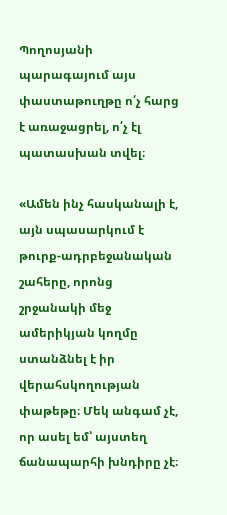Պողոսյանի պարագայում այս փաստաթուղթը ո՛չ հարց է առաջացրել, ո՛չ էլ պատասխան տվել։

«Ամեն ինչ հասկանալի է, այն սպասարկում է թուրք-ադրբեջանական շահերը, որոնց շրջանակի մեջ ամերիկյան կողմը ստանձնել է իր վերահսկողության փաթեթը։ Մեկ անգամ չէ, որ ասել եմ՝ այստեղ ճանապարհի խնդիրը չէ։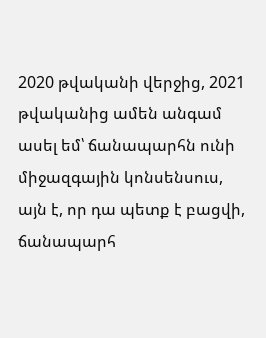2020 թվականի վերջից, 2021 թվականից ամեն անգամ ասել եմ՝ ճանապարհն ունի միջազգային կոնսենսուս, այն է, որ դա պետք է բացվի, ճանապարհ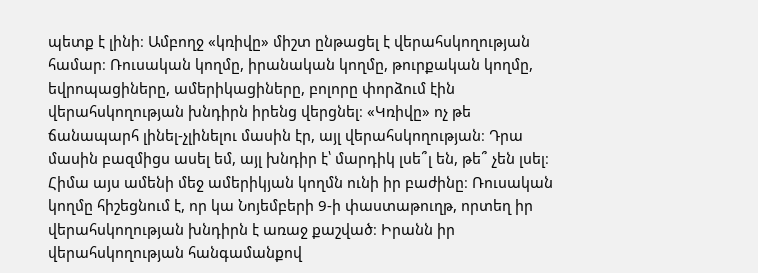պետք է լինի։ Ամբողջ «կռիվը» միշտ ընթացել է վերահսկողության համար։ Ռուսական կողմը, իրանական կողմը, թուրքական կողմը, եվրոպացիները, ամերիկացիները, բոլորը փորձում էին վերահսկողության խնդիրն իրենց վերցնել։ «Կռիվը» ոչ թե ճանապարհ լինել-չլինելու մասին էր, այլ վերահսկողության։ Դրա մասին բազմիցս ասել եմ, այլ խնդիր է՝ մարդիկ լսե՞լ են, թե՞ չեն լսել։ Հիմա այս ամենի մեջ ամերիկյան կողմն ունի իր բաժինը։ Ռուսական կողմը հիշեցնում է, որ կա Նոյեմբերի 9-ի փաստաթուղթ, որտեղ իր վերահսկողության խնդիրն է առաջ քաշված։ Իրանն իր վերահսկողության հանգամանքով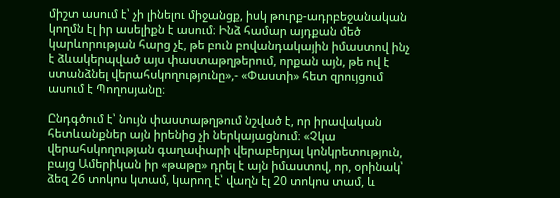միշտ ասում է՝ չի լինելու միջանցք, իսկ թուրք-ադրբեջանական կողմն էլ իր ասելիքն է ասում։ Ինձ համար այդքան մեծ կարևորության հարց չէ, թե բուն բովանդակային իմաստով ինչ է ձևակերպված այս փաստաթղթերում, որքան այն, թե ով է ստանձնել վերահսկողությունը»,- «Փաստի» հետ զրույցում ասում է Պողոսյանը։

Ընդգծում է՝ նույն փաստաթղթում նշված է, որ իրավական հետևանքներ այն իրենից չի ներկայացնում։ «Չկա վերահսկողության գաղափարի վերաբերյալ կոնկրետություն, բայց Ամերիկան իր «թաթը» դրել է այն իմաստով, որ, օրինակ՝ ձեզ 26 տոկոս կտամ, կարող է՝ վաղն էլ 20 տոկոս տամ, և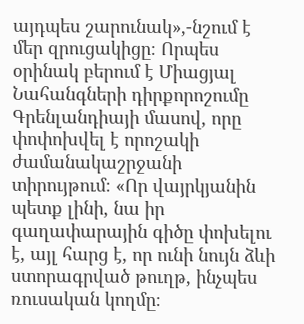այդպես շարունակ»,-նշում է մեր զրուցակիցը։ Որպես օրինակ բերում է Միացյալ Նահանգների դիրքորոշումը Գրենլանդիայի մասով, որը փոփոխվել է որոշակի ժամանակաշրջանի տիրույթում։ «Որ վայրկյանին պետք լինի, նա իր գաղափարային գիծը փոխելու է, այլ հարց է, որ ունի նույն ձևի ստորագրված թուղթ, ինչպես ռուսական կողմը։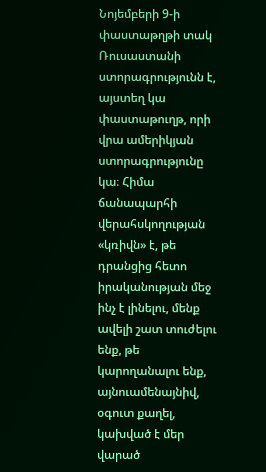Նոյեմբերի 9-ի փաստաթղթի տակ Ռուսաստանի ստորագրությունն է, այստեղ կա փաստաթուղթ, որի վրա ամերիկյան ստորագրությունը կա։ Հիմա ճանապարհի վերահսկողության «կռիվն» է, թե դրանցից հետո իրականության մեջ ինչ է լինելու, մենք ավելի շատ տուժելու ենք, թե կարողանալու ենք, այնուամենայնիվ, օգուտ քաղել, կախված է մեր վարած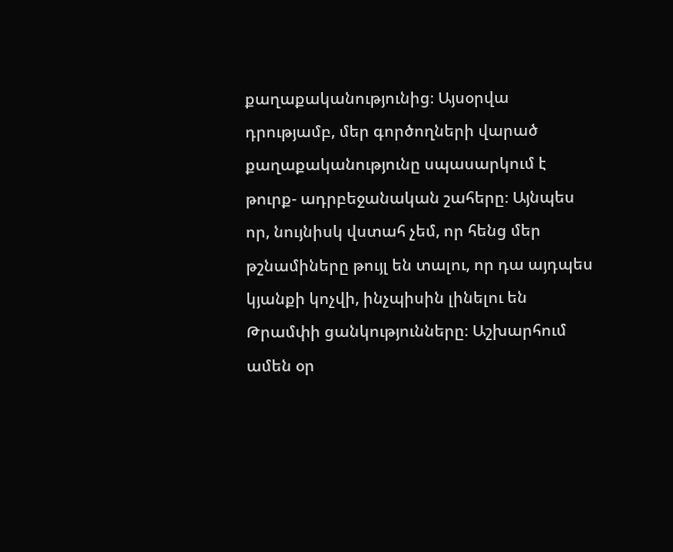քաղաքականությունից։ Այսօրվա դրությամբ, մեր գործողների վարած քաղաքականությունը սպասարկում է թուրք- ադրբեջանական շահերը։ Այնպես որ, նույնիսկ վստահ չեմ, որ հենց մեր թշնամիները թույլ են տալու, որ դա այդպես կյանքի կոչվի, ինչպիսին լինելու են Թրամփի ցանկությունները։ Աշխարհում ամեն օր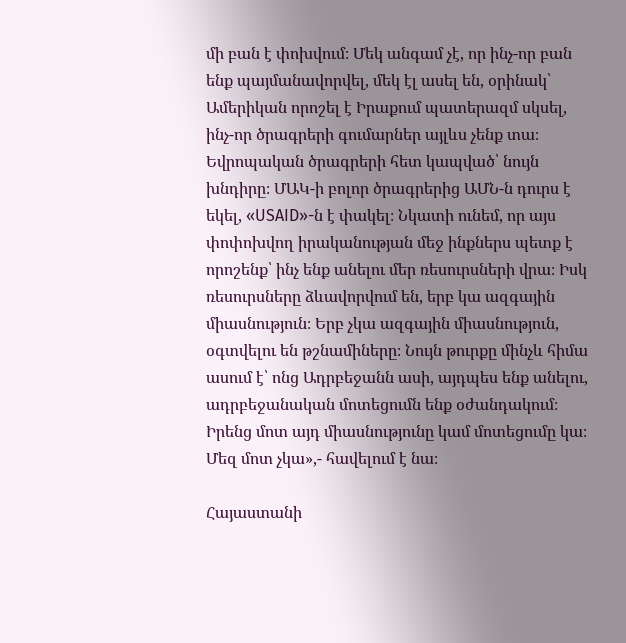մի բան է փոխվում։ Մեկ անգամ չէ, որ ինչ-որ բան ենք պայմանավորվել, մեկ էլ ասել են, օրինակ՝ Ամերիկան որոշել է Իրաքում պատերազմ սկսել, ինչ-որ ծրագրերի գումարներ այլևս չենք տա։ Եվրոպական ծրագրերի հետ կապված՝ նույն խնդիրը։ ՄԱԿ-ի բոլոր ծրագրերից ԱՄՆ-ն դուրս է եկել, «USAID»-ն է փակել։ Նկատի ունեմ, որ այս փոփոխվող իրականության մեջ ինքներս պետք է որոշենք՝ ինչ ենք անելու մեր ռեսուրսների վրա։ Իսկ ռեսուրսները ձևավորվում են, երբ կա ազգային միասնություն։ Երբ չկա ազգային միասնություն, օգտվելու են թշնամիները։ Նույն թուրքը մինչև հիմա ասում է՝ ոնց Ադրբեջանն ասի, այդպես ենք անելու, ադրբեջանական մոտեցումն ենք օժանդակում։ Իրենց մոտ այդ միասնությունը կամ մոտեցումը կա։ Մեզ մոտ չկա»,- հավելում է նա։

Հայաստանի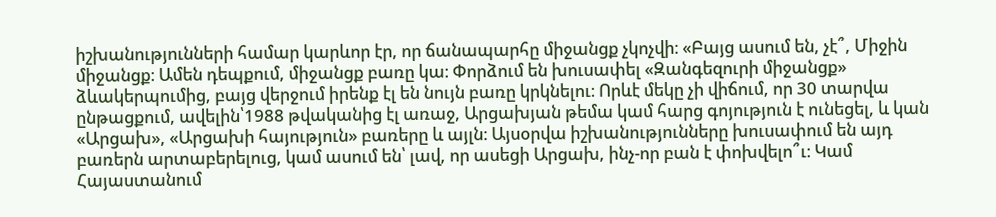իշխանությունների համար կարևոր էր, որ ճանապարհը միջանցք չկոչվի։ «Բայց ասում են, չէ՞, Միջին միջանցք։ Ամեն դեպքում, միջանցք բառը կա։ Փորձում են խուսափել «Զանգեզուրի միջանցք» ձևակերպումից, բայց վերջում իրենք էլ են նույն բառը կրկնելու։ Որևէ մեկը չի վիճում, որ 30 տարվա ընթացքում, ավելին՝1988 թվականից էլ առաջ, Արցախյան թեմա կամ հարց գոյություն է ունեցել, և կան «Արցախ», «Արցախի հայություն» բառերը և այլն։ Այսօրվա իշխանությունները խուսափում են այդ բառերն արտաբերելուց, կամ ասում են՝ լավ, որ ասեցի Արցախ, ինչ-որ բան է փոխվելո՞ւ։ Կամ Հայաստանում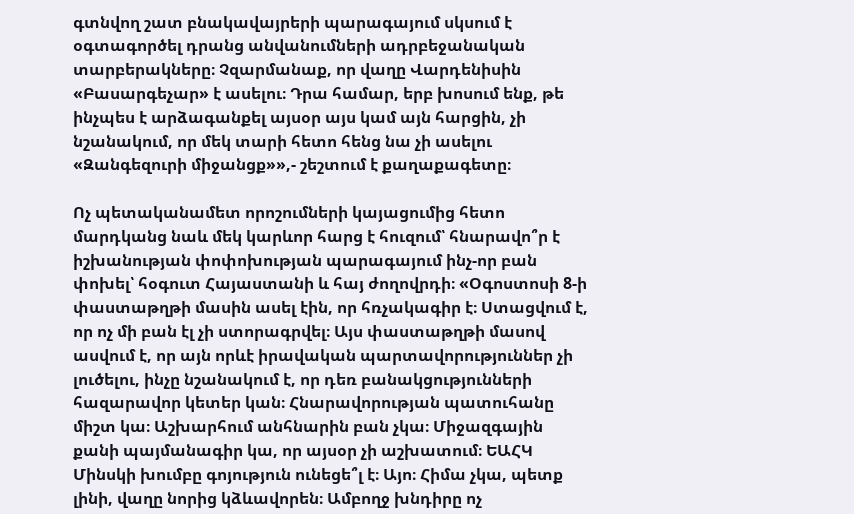գտնվող շատ բնակավայրերի պարագայում սկսում է օգտագործել դրանց անվանումների ադրբեջանական տարբերակները։ Չզարմանաք, որ վաղը Վարդենիսին «Բասարգեչար» է ասելու։ Դրա համար, երբ խոսում ենք, թե ինչպես է արձագանքել այսօր այս կամ այն հարցին, չի նշանակում, որ մեկ տարի հետո հենց նա չի ասելու «Զանգեզուրի միջանցք»»,- շեշտում է քաղաքագետը։

Ոչ պետականամետ որոշումների կայացումից հետո մարդկանց նաև մեկ կարևոր հարց է հուզում՝ հնարավո՞ր է իշխանության փոփոխության պարագայում ինչ-որ բան փոխել՝ հօգուտ Հայաստանի և հայ ժողովրդի։ «Օգոստոսի 8-ի փաստաթղթի մասին ասել էին, որ հռչակագիր է։ Ստացվում է, որ ոչ մի բան էլ չի ստորագրվել։ Այս փաստաթղթի մասով ասվում է, որ այն որևէ իրավական պարտավորություններ չի լուծելու, ինչը նշանակում է, որ դեռ բանակցությունների հազարավոր կետեր կան։ Հնարավորության պատուհանը միշտ կա։ Աշխարհում անհնարին բան չկա։ Միջազգային քանի պայմանագիր կա, որ այսօր չի աշխատում։ ԵԱՀԿ Մինսկի խումբը գոյություն ունեցե՞լ է։ Այո։ Հիմա չկա, պետք լինի, վաղը նորից կձևավորեն։ Ամբողջ խնդիրը ոչ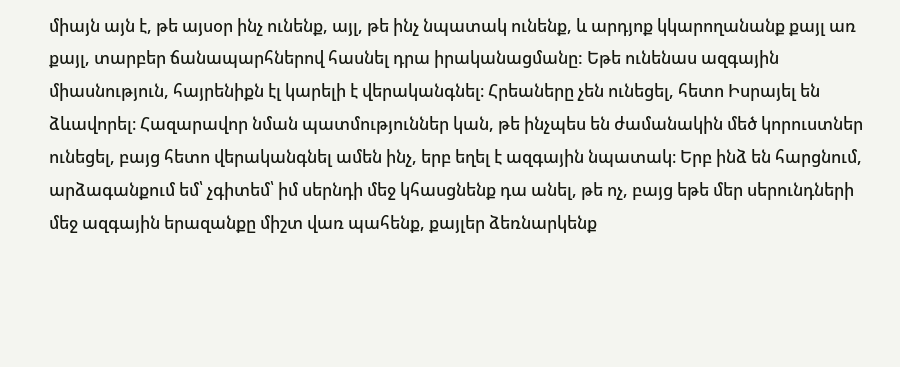միայն այն է, թե այսօր ինչ ունենք, այլ, թե ինչ նպատակ ունենք, և արդյոք կկարողանանք քայլ առ քայլ, տարբեր ճանապարհներով հասնել դրա իրականացմանը: Եթե ունենաս ազգային միասնություն, հայրենիքն էլ կարելի է վերականգնել։ Հրեաները չեն ունեցել, հետո Իսրայել են ձևավորել։ Հազարավոր նման պատմություններ կան, թե ինչպես են ժամանակին մեծ կորուստներ ունեցել, բայց հետո վերականգնել ամեն ինչ, երբ եղել է ազգային նպատակ։ Երբ ինձ են հարցնում, արձագանքում եմ՝ չգիտեմ՝ իմ սերնդի մեջ կհասցնենք դա անել, թե ոչ, բայց եթե մեր սերունդների մեջ ազգային երազանքը միշտ վառ պահենք, քայլեր ձեռնարկենք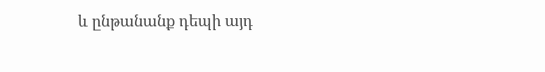և ընթանանք դեպի այդ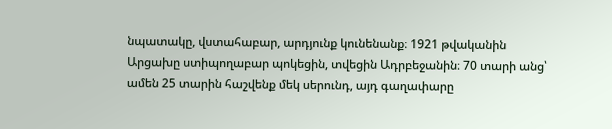նպատակը, վստահաբար, արդյունք կունենանք։ 1921 թվականին Արցախը ստիպողաբար պոկեցին, տվեցին Ադրբեջանին։ 70 տարի անց՝ ամեն 25 տարին հաշվենք մեկ սերունդ, այդ գաղափարը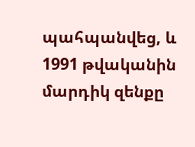պահպանվեց, և 1991 թվականին մարդիկ զենքը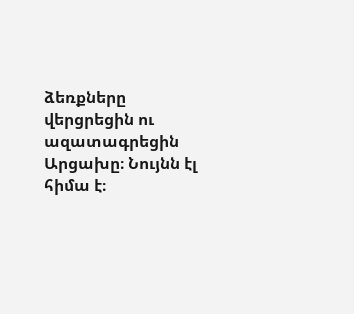ձեռքները վերցրեցին ու ազատագրեցին Արցախը։ Նույնն էլ հիմա է։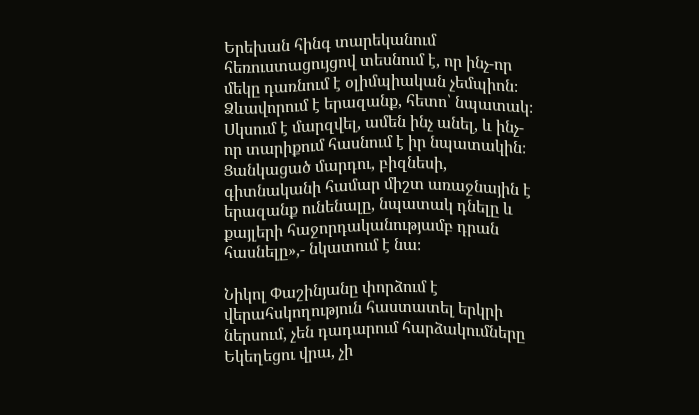Երեխան հինգ տարեկանում հեռուստացույցով տեսնում է, որ ինչ-որ մեկը դառնում է օլիմպիական չեմպիոն։ Ձևավորում է երազանք, հետո՝ նպատակ։ Սկսում է մարզվել, ամեն ինչ անել, և ինչ-որ տարիքում հասնում է իր նպատակին։ Ցանկացած մարդու, բիզնեսի, գիտնականի համար միշտ առաջնային է երազանք ունենալը, նպատակ դնելը և քայլերի հաջորդականությամբ դրան հասնելը»,- նկատում է նա։

Նիկոլ Փաշինյանը փորձում է վերահսկողություն հաստատել երկրի ներսում, չեն դադարում հարձակումները Եկեղեցու վրա, չի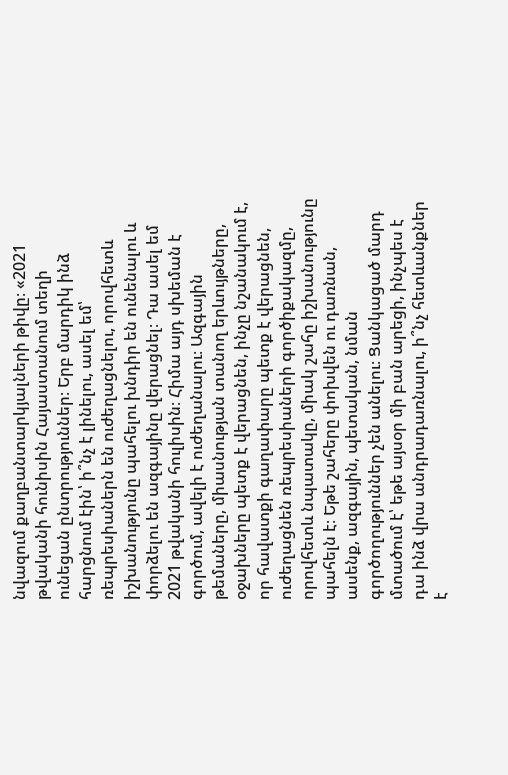նվազում քաղբանտարկյալների թիվը։ «2021 թվականի հունիսին Հայաստանում տեղի ունեցան ընտրություններ։ Երբ մարդիկ ինձ հարցնում էին՝ ի՞նչ է լինելու, ասել եմ՝ ռեպրեսիաներն են ուժեղացնելու, որովհետև իշխանությունը պահելու խնդիր են ունենալու և փորձելու են ազգայինը վերացնել։ Դա ասել եմ 2021 թվականի հուլիսին։ Հիմա այդ սխեման է գործում, ավելի է ուժեղանալու։ Ազգային թեմաները, միասնության տանող երևույթները, օջախները պետք է վերացնեն, ինչը նշանակում է, որ հավատքի գաղափարը պետք է վերացնեն, ուժեղացնեն ռեպրեսիաների գործիքակազմը, որովհետև նպատակը, միակ շահը իշխանությունը պահելն է։ Եթե շահերը փոխվեն ու դառնան, ասենք, ազգային, պետական, նման գործողություններ չեն անելու։ Ցանկացած մարդ մտածում է՝ եթե այսօր մի բան արեցի, ինչպես է դա ինձ վրա անդրադառնալու, ի՞նչ հետևանքներ է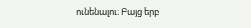ունենալու։ Բայց երբ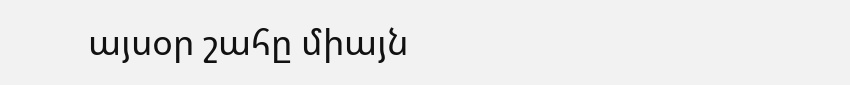այսօր շահը միայն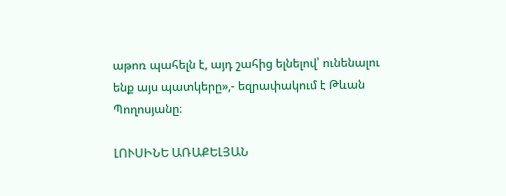աթոռ պահելն է, այդ շահից ելնելով՝ ունենալու ենք այս պատկերը»,- եզրափակում է Թևան Պողոսյանը։

ԼՈՒՍԻՆԵ ԱՌԱՔԵԼՅԱՆ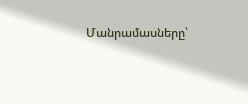Մանրամասները՝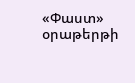«Փաստ» օրաթերթի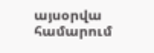այսօրվա համարում